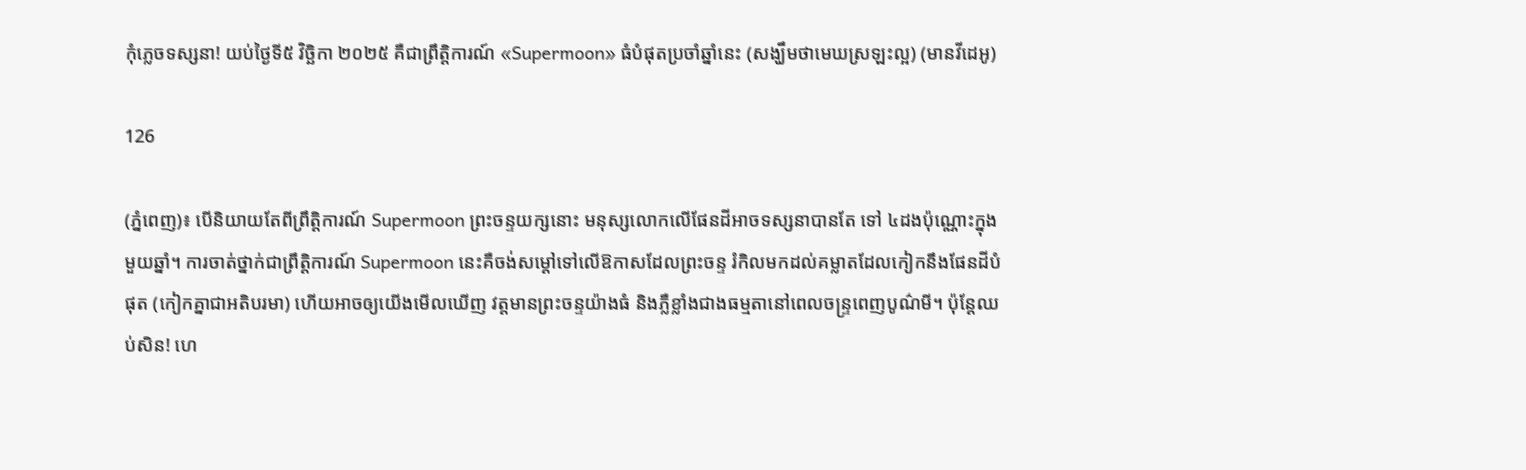កុំភ្លេចទស្សនា! យប់ថ្ងៃទី៥ វិច្ឆិកា ២០២៥ គឺជាព្រឹត្តិការណ៍ «Supermoon» ធំបំផុតប្រចាំឆ្នាំនេះ (សង្ឃឹមថាមេឃស្រឡះល្អ) (មានវីដេអូ)

126

(ភ្នំពេញ)៖ បើនិយាយតែពីព្រឹត្តិការណ៍ Supermoon ព្រះចន្ទយក្សនោះ មនុស្សលោកលើផែនដីអាចទស្សនាបានតែ ទៅ ៤ដងប៉ុណ្ណោះក្នុងមួយឆ្នាំ។ ការចាត់ថ្នាក់ជាព្រឹត្តិការណ៍ Supermoon នេះគឺចង់សម្តៅទៅលើឱកាសដែលព្រះចន្ទ រំកិលមកដល់គម្លាតដែលកៀកនឹងផែនដីបំផុត (កៀកគ្នាជាអតិបរមា) ហើយអាចឲ្យយើងមើលឃើញ វត្តមានព្រះចន្ទយ៉ាងធំ និងភ្លឺខ្លាំងជាងធម្មតានៅពេលចន្ទ្រពេញបូណ៌មី។ ប៉ុន្តែឈប់សិន! ហេ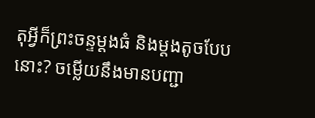តុអ្វីក៏ព្រះចន្ទម្តងធំ និងម្តងតូចបែបនោះ? ចម្លើយនឹងមានបញ្ជា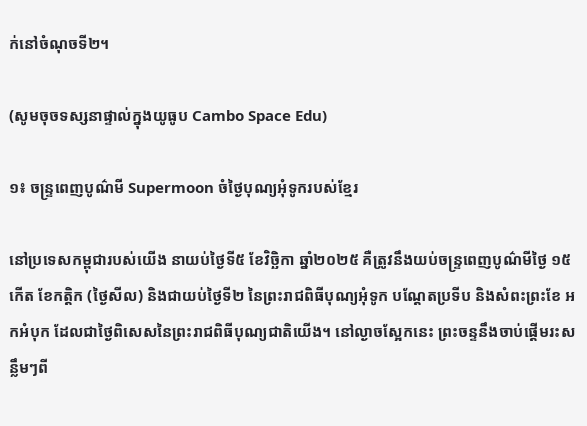ក់នៅចំណុចទី២។

(សូមចុចទស្សនាផ្ទាល់ក្នុងយូធូប Cambo Space Edu)

១៖ ចន្ទ្រពេញបូណ៌មី Supermoon ចំថ្ងៃបុណ្យអុំទូករបស់ខ្មែរ

នៅប្រទេសកម្ពុជារបស់យើង នាយប់ថ្ងៃទី៥ ខែវិច្ឆិកា ឆ្នាំ២០២៥ គឺត្រូវនឹងយប់ចន្ទ្រពេញបូណ៌មីថ្ងៃ ១៥កើត ខែកត្តិក (ថ្ងៃសីល) និងជាយប់ថ្ងៃទី២ នៃព្រះរាជពិធីបុណ្យអុំទូក បណ្តែតប្រទីប និងសំពះព្រះខែ អកអំបុក ដែលជាថ្ងៃពិសេសនៃព្រះរាជពិធីបុណ្យជាតិយើង។ នៅល្ងាចស្អែកនេះ ព្រះចន្ទនឹងចាប់ផ្តើមរះសន្លឹមៗពី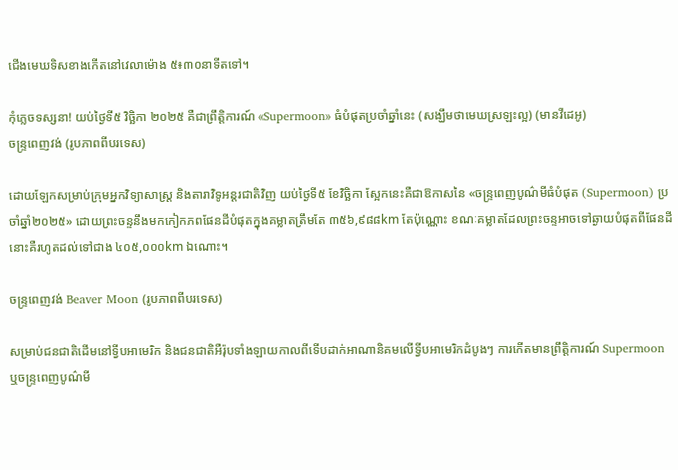ជើងមេឃទិសខាងកើតនៅវេលាម៉ោង ៥៖៣០នាទីតទៅ។

កុំភ្លេចទស្សនា! យប់ថ្ងៃទី៥ វិច្ឆិកា ២០២៥ គឺជាព្រឹត្តិការណ៍ «Supermoon» ធំបំផុតប្រចាំឆ្នាំនេះ (សង្ឃឹមថាមេឃស្រឡះល្អ) (មានវីដេអូ)
ចន្ទ្រពេញវង់ (រូបភាពពីបរទេស)

ដោយឡែកសម្រាប់ក្រុមអ្នកវិទ្យាសាស្ត្រ និងតារាវិទូអន្តរជាតិវិញ យប់ថ្ងៃទី៥ ខែវិច្ឆិកា ស្អែកនេះគឺជាឱកាសនៃ «ចន្ទ្រពេញបូណ៌មីធំបំផុត (Supermoon) ប្រចាំឆ្នាំ២០២៥» ដោយព្រះចន្ទនឹងមកកៀកភពផែនដីបំផុតក្នុងគម្លាតត្រឹមតែ ៣៥៦,៩៨៨km តែប៉ុណ្ណោះ ខណៈគម្លាតដែលព្រះចន្ទអាចទៅឆ្ងាយបំផុតពីផែនដីនោះគឺរហូតដល់ទៅជាង ៤០៥,០០០km ឯណោះ។

ចន្ទ្រពេញវង់ Beaver Moon (រូបភាពពីបរទេស)

សម្រាប់ជនជាតិដើមនៅទ្វីបអាមេរិក និងជនជាតិអឺរ៉ុបទាំងឡាយកាលពីទើបដាក់អាណានិគមលើទ្វីបអាមេរិកដំបូងៗ ការកើតមានព្រឹត្តិការណ៍ Supermoon ឬចន្ទ្រពេញបូណ៌មី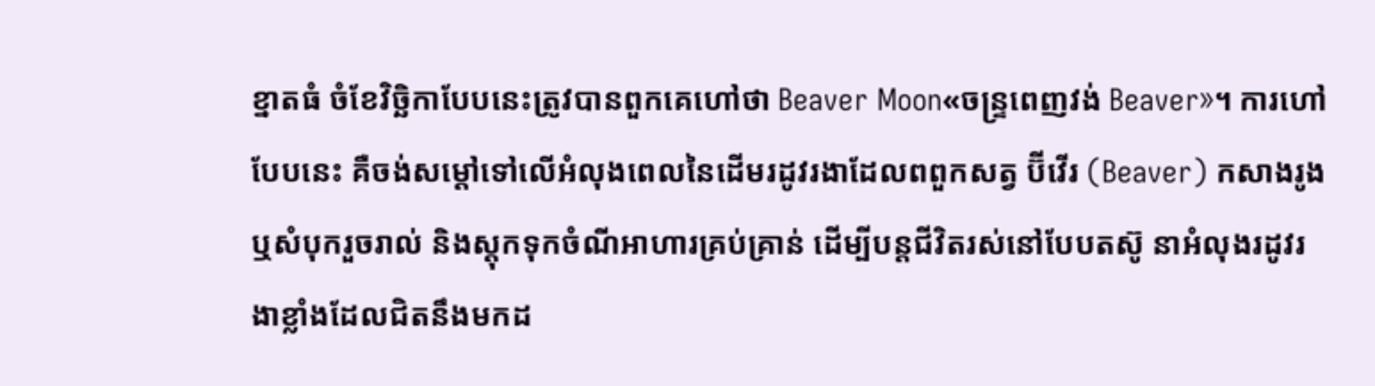ខ្នាតធំ ចំខែវិច្ឆិកាបែបនេះត្រូវបានពួកគេហៅថា Beaver Moon«ចន្ទ្រពេញវង់ Beaver»។ ការហៅបែបនេះ គឺចង់សម្តៅទៅលើអំលុងពេលនៃដើមរដូវរងាដែលពពួកសត្វ ប៊ីវើរ (Beaver) កសាងរូង ឬសំបុករួចរាល់ និងស្តុកទុកចំណីអាហារគ្រប់គ្រាន់ ដើម្បីបន្តជីវិតរស់នៅបែបតស៊ូ នាអំលុងរដូវរងាខ្លាំងដែលជិតនឹងមកដ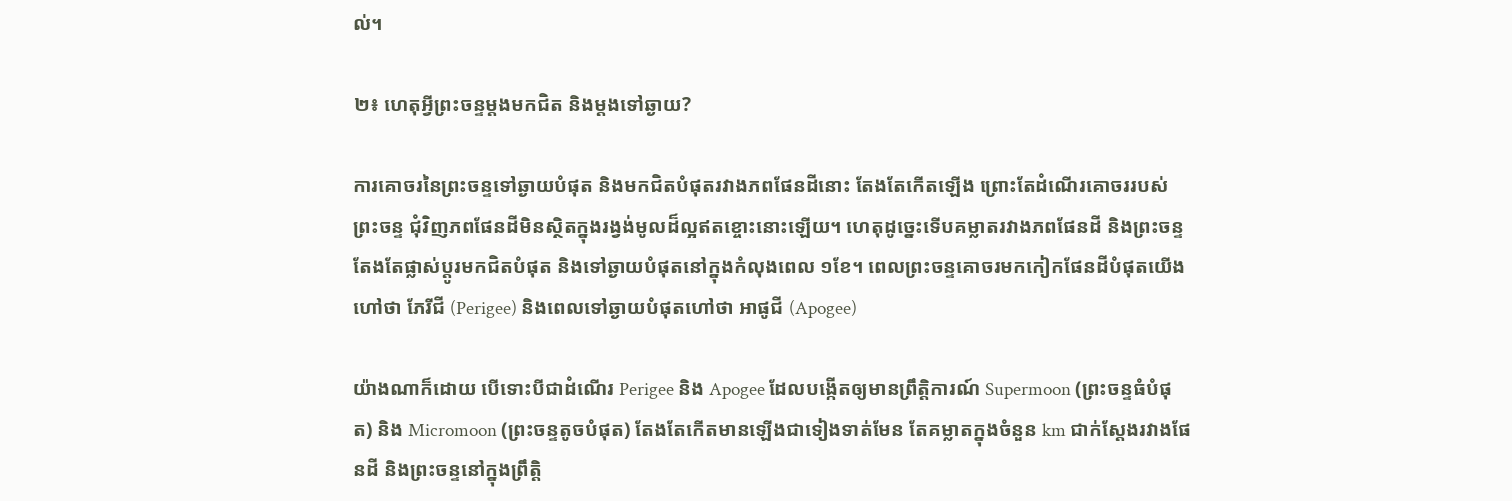ល់។

២៖ ហេតុអ្វីព្រះចន្ទម្តងមកជិត និងម្តងទៅឆ្ងាយ?

ការគោចរនៃព្រះចន្ទទៅឆ្ងាយបំផុត និងមកជិតបំផុតរវាងភពផែនដីនោះ តែងតែកើតឡើង ព្រោះតែដំណើរគោចររបស់ព្រះចន្ទ ជុំវិញភពផែនដីមិនស្ថិតក្នុងរង្វង់មូលដ៏ល្អឥតខ្ចោះនោះឡើយ។ ហេតុដូច្នេះទើបគម្លាតរវាងភពផែនដី និងព្រះចន្ទតែងតែផ្លាស់ប្តូរមកជិតបំផុត និងទៅឆ្ងាយបំផុតនៅក្នុងកំលុងពេល ១ខែ។ ពេលព្រះចន្ទគោចរមកកៀកផែនដីបំផុតយើងហៅថា ភែរីជី (Perigee) និងពេលទៅឆ្ងាយបំផុតហៅថា អាផូជី (Apogee)

យ៉ាងណាក៏ដោយ បើទោះបីជាដំណើរ Perigee និង Apogee ដែលបង្កើតឲ្យមានព្រឹត្តិការណ៍ Supermoon (ព្រះចន្ទធំបំផុត) និង Micromoon (ព្រះចន្ទតូចបំផុត) តែងតែកើតមានឡើងជាទៀងទាត់មែន តែគម្លាតក្នុងចំនួន km ជាក់ស្តែងរវាងផែនដី និងព្រះចន្ទនៅក្នុងព្រឹត្តិ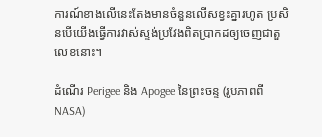ការណ៍ខាងលើនេះតែងមានចំនួនលើសខ្វះគ្នារហូត ប្រសិនបើយើងធ្វើការវាស់ស្ទង់ប្រវែងពិតប្រាកដឲ្យចេញជាតួលេខនោះ។

ដំណើរ Perigee និង Apogee នៃព្រះចន្ទ (រូបភាពពី NASA)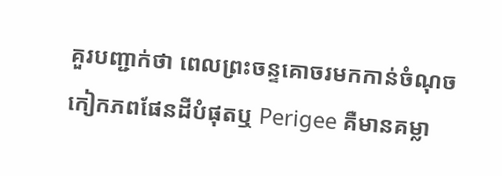គួរបញ្ជាក់ថា ពេលព្រះចន្ទគោចរមកកាន់ចំណុចកៀកភពផែនដីបំផុតឬ Perigee គឺមានគម្លា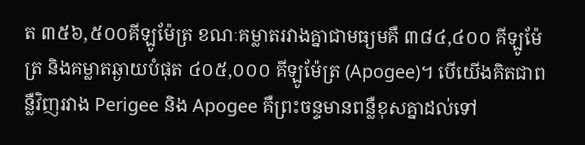ត ៣៥៦,៥០០គីឡូម៉ែត្រ ខណៈគម្លាតរវាងគ្នាជាមធ្យមគឺ ៣៨៤,៤០០ គីឡូម៉ែត្រ និងគម្លាតឆ្ងាយបំផុត ៤០៥,០០០ គីឡូម៉ែត្រ (Apogee)។ បើយើងគិតជាពន្លឺវិញរវាង Perigee និង Apogee គឺព្រះចន្ទមានពន្លឺខុសគ្នាដល់ទៅ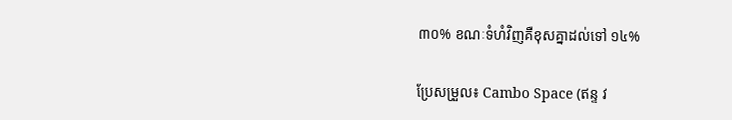៣០% ខណៈទំហំវិញគឺខុសគ្នាដល់ទៅ ១៤%

ប្រែសម្រួល៖ Cambo Space (ឥន្ទ វ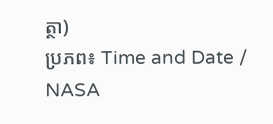ត្ថា)
ប្រភព៖ Time and Date / NASA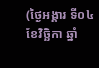(ថ្ងៃអង្គារ ទី០៤ ខែវិច្ឆិកា ឆ្នាំ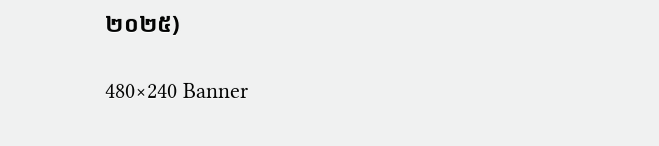២០២៥)

480×240 Banner